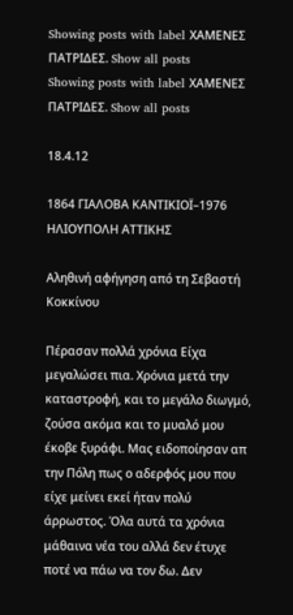Showing posts with label ΧΑΜΕΝΕΣ ΠΑΤΡΙΔΕΣ. Show all posts
Showing posts with label ΧΑΜΕΝΕΣ ΠΑΤΡΙΔΕΣ. Show all posts

18.4.12

1864 ΓΙΑΛΟΒΑ ΚΑΝΤΙΚΙΟΪ–1976 ΗΛΙΟΥΠΟΛΗ ΑΤΤΙΚΗΣ

Αληθινή αφήγηση από τη Σεβαστή Κοκκίνου

Πέρασαν πολλά χρόνια Είχα μεγαλώσει πια. Χρόνια μετά την καταστροφή, και το μεγάλο διωγμό, ζούσα ακόμα και το μυαλό μου έκοβε ξυράφι. Μας ειδοποίησαν απ την Πόλη πως ο αδερφός μου που είχε μείνει εκεί ήταν πολύ άρρωστος. Όλα αυτά τα χρόνια μάθαινα νέα του αλλά δεν έτυχε ποτέ να πάω να τον δω. Δεν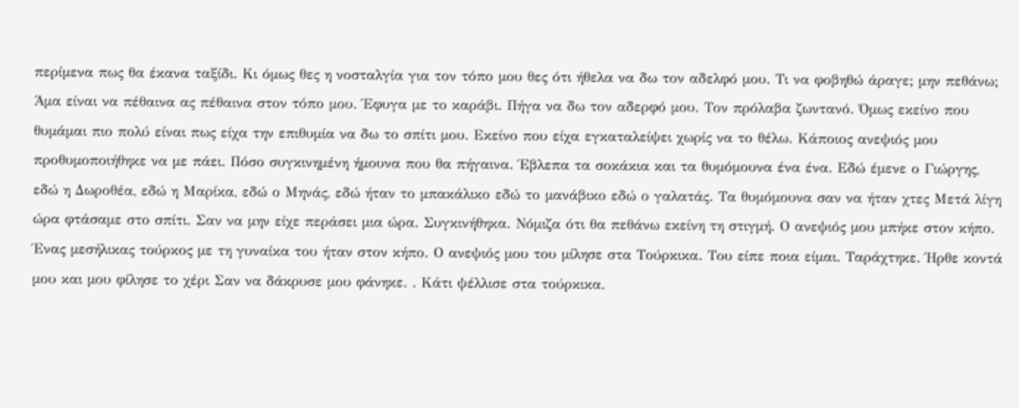περίμενα πως θα έκανα ταξίδι. Κι όμως θες η νοσταλγία για τον τόπο μου θες ότι ήθελα να δω τον αδελφό μου. Τι να φοβηθώ άραγε; μην πεθάνω; Άμα είναι να πέθαινα ας πέθαινα στον τόπο μου. Έφυγα με το καράβι. Πήγα να δω τον αδερφό μου. Τον πρόλαβα ζωντανό. Όμως εκείνο που θυμάμαι πιο πολύ είναι πως είχα την επιθυμία να δω το σπίτι μου. Εκείνο που είχα εγκαταλείψει χωρίς να το θέλω. Κάποιος ανεψιός μου προθυμοποιήθηκε να με πάει. Πόσο συγκινημένη ήμουνα που θα πήγαινα. Έβλεπα τα σοκάκια και τα θυμόμουνα ένα ένα. Εδώ έμενε ο Γιώργης, εδώ η Δωροθέα, εδώ η Μαρίκα, εδώ ο Μηνάς, εδώ ήταν το μπακάλικο εδώ το μανάβικο εδώ ο γαλατάς. Τα θυμόμουνα σαν να ήταν χτες Μετά λίγη ώρα φτάσαμε στο σπίτι. Σαν να μην είχε περάσει μια ώρα. Συγκινήθηκα. Νόμιζα ότι θα πεθάνω εκείνη τη στιγμή. Ο ανεψιός μου μπήκε στον κήπο. Ένας μεσήλικας τούρκος με τη γυναίκα του ήταν στον κήπο. Ο ανεψιός μου του μίλησε στα Τούρκικα. Του είπε ποια είμαι. Ταράχτηκε. Ήρθε κοντά μου και μου φίλησε το χέρι Σαν να δάκρυσε μου φάνηκε. . Κάτι ψέλλισε στα τούρκικα.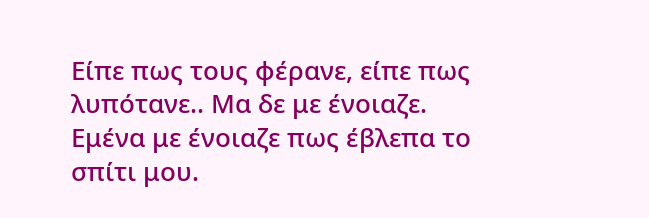Είπε πως τους φέρανε, είπε πως λυπότανε.. Μα δε με ένοιαζε. Εμένα με ένοιαζε πως έβλεπα το σπίτι μου.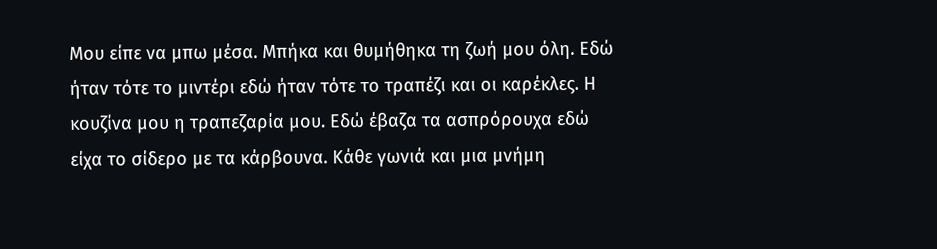Μου είπε να μπω μέσα. Μπήκα και θυμήθηκα τη ζωή μου όλη. Εδώ ήταν τότε το μιντέρι εδώ ήταν τότε το τραπέζι και οι καρέκλες. Η κουζίνα μου η τραπεζαρία μου. Εδώ έβαζα τα ασπρόρουχα εδώ είχα το σίδερο με τα κάρβουνα. Κάθε γωνιά και μια μνήμη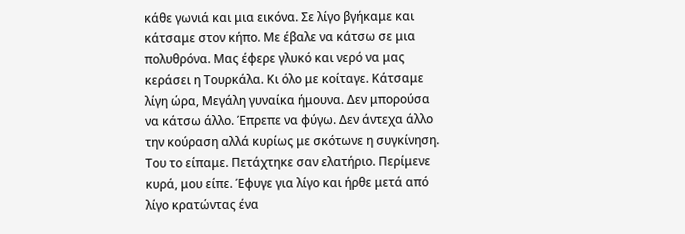κάθε γωνιά και μια εικόνα. Σε λίγο βγήκαμε και κάτσαμε στον κήπο. Με έβαλε να κάτσω σε μια πολυθρόνα. Μας έφερε γλυκό και νερό να μας κεράσει η Τουρκάλα. Κι όλο με κοίταγε. Κάτσαμε λίγη ώρα, Μεγάλη γυναίκα ήμουνα. Δεν μπορούσα να κάτσω άλλο. Έπρεπε να φύγω. Δεν άντεχα άλλο την κούραση αλλά κυρίως με σκότωνε η συγκίνηση. Του το είπαμε. Πετάχτηκε σαν ελατήριο. Περίμενε κυρά, μου είπε. Έφυγε για λίγο και ήρθε μετά από λίγο κρατώντας ένα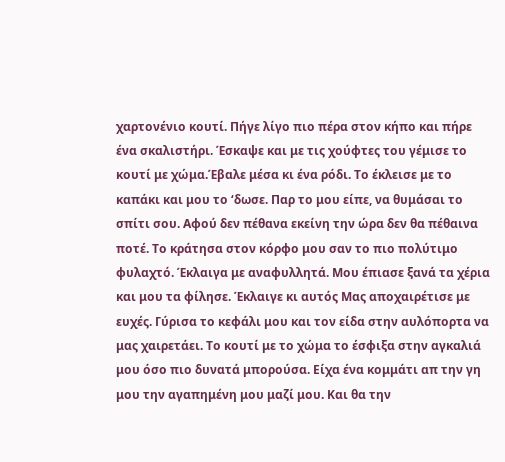χαρτονένιο κουτί. Πήγε λίγο πιο πέρα στον κήπο και πήρε ένα σκαλιστήρι. Έσκαψε και με τις χούφτες του γέμισε το κουτί με χώμα.Έβαλε μέσα κι ένα ρόδι. Το έκλεισε με το καπάκι και μου το ‘δωσε. Παρ το μου είπε, να θυμάσαι το σπίτι σου. Αφού δεν πέθανα εκείνη την ώρα δεν θα πέθαινα ποτέ. Το κράτησα στον κόρφο μου σαν το πιο πολύτιμο φυλαχτό. Έκλαιγα με αναφυλλητά. Μου έπιασε ξανά τα χέρια και μου τα φίλησε. Έκλαιγε κι αυτός Μας αποχαιρέτισε με ευχές. Γύρισα το κεφάλι μου και τον είδα στην αυλόπορτα να μας χαιρετάει. Το κουτί με το χώμα το έσφιξα στην αγκαλιά μου όσο πιο δυνατά μπορούσα. Είχα ένα κομμάτι απ την γη μου την αγαπημένη μου μαζί μου. Και θα την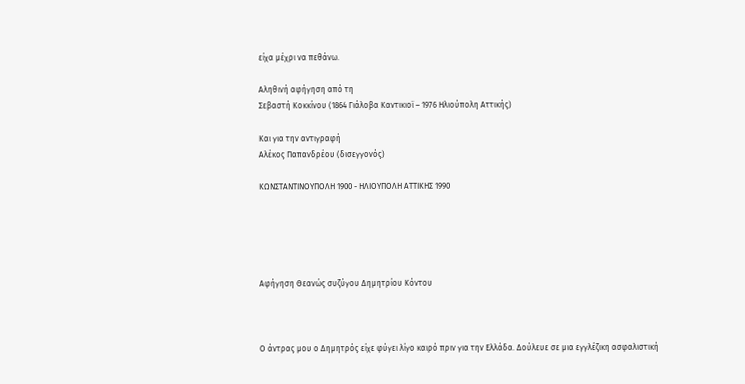είχα μέχρι να πεθάνω.

Αληθινή αφήγηση από τη
Σεβαστή Κοκκίνου (1864 Γιάλοβα Καντικιοϊ – 1976 Ηλιούπολη Αττικής)

Και για την αντιγραφή
Αλέκος Παπανδρέου (δισεγγονός)

ΚΩΝΣΤΑΝΤΙΝΟΥΠΟΛΗ 1900 - ΗΛΙΟΥΠΟΛΗ ΑΤΤΙΚΗΣ 1990





Αφήγηση Θεανώς συζύγου Δημητρίου Κόντου



Ο άντρας μου ο Δημητρός είχε φύγει λίγο καιρό πριν για την Ελλάδα. Δούλευε σε μια εγγλέζικη ασφαλιστική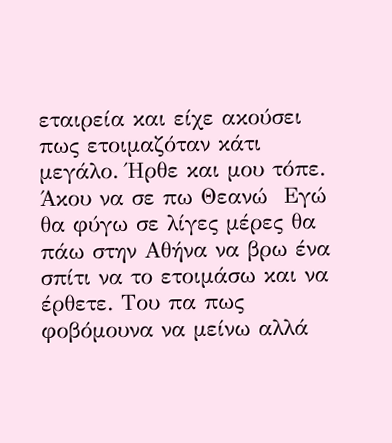εταιρεία και είχε ακούσει πως ετοιμαζόταν κάτι μεγάλο. Ήρθε και μου τόπε. Άκου να σε πω Θεανώ  Εγώ θα φύγω σε λίγες μέρες θα πάω στην Αθήνα να βρω ένα σπίτι να το ετοιμάσω και να έρθετε. Του πα πως φοβόμουνα να μείνω αλλά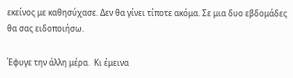εκείνος με καθησύχασε. Δεν θα γίνει τίποτε ακόμα. Σε μια δυο εβδομάδες θα σας ειδοποιήσω.

Έφυγε την άλλη μέρα.  Κι έμεινα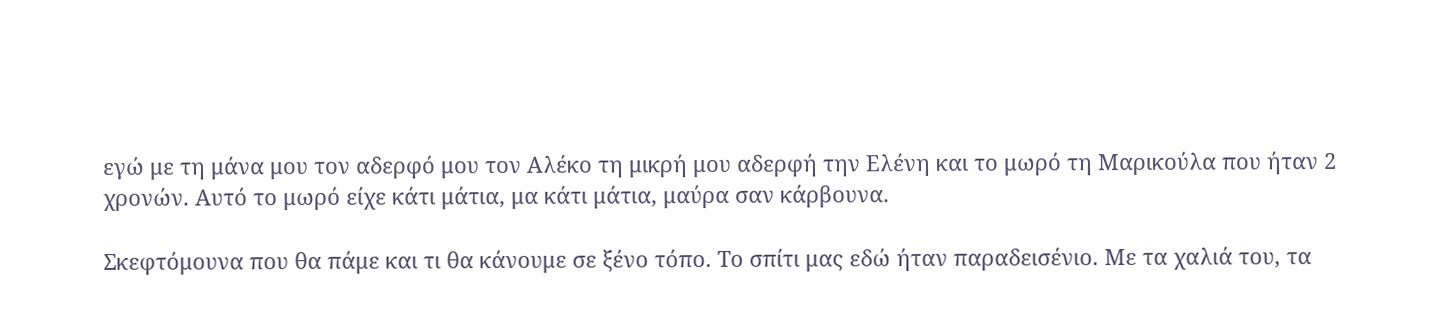εγώ με τη μάνα μου τον αδερφό μου τον Αλέκο τη μικρή μου αδερφή την Ελένη και το μωρό τη Μαρικούλα που ήταν 2 χρονών. Αυτό το μωρό είχε κάτι μάτια, μα κάτι μάτια, μαύρα σαν κάρβουνα.

Σκεφτόμουνα που θα πάμε και τι θα κάνουμε σε ξένο τόπο. Το σπίτι μας εδώ ήταν παραδεισένιο. Με τα χαλιά του, τα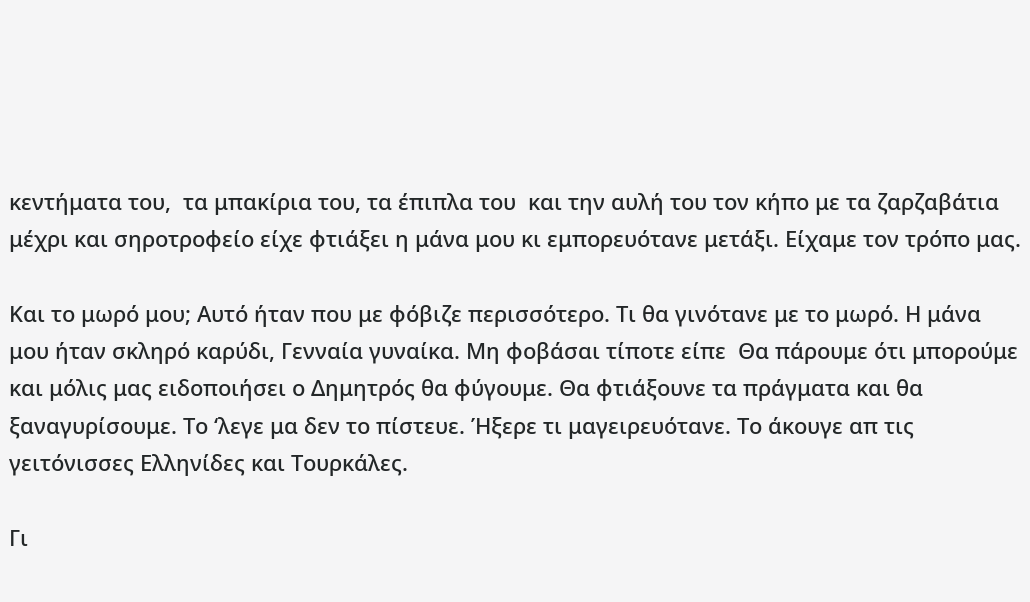κεντήματα του,  τα μπακίρια του, τα έπιπλα του  και την αυλή του τον κήπο με τα ζαρζαβάτια μέχρι και σηροτροφείο είχε φτιάξει η μάνα μου κι εμπορευότανε μετάξι. Είχαμε τον τρόπο μας.

Και το μωρό μου; Αυτό ήταν που με φόβιζε περισσότερο. Τι θα γινότανε με το μωρό. Η μάνα μου ήταν σκληρό καρύδι, Γενναία γυναίκα. Μη φοβάσαι τίποτε είπε  Θα πάρουμε ότι μπορούμε και μόλις μας ειδοποιήσει ο Δημητρός θα φύγουμε. Θα φτιάξουνε τα πράγματα και θα ξαναγυρίσουμε. Το ‘λεγε μα δεν το πίστευε. Ήξερε τι μαγειρευότανε. Το άκουγε απ τις γειτόνισσες Ελληνίδες και Τουρκάλες.

Γι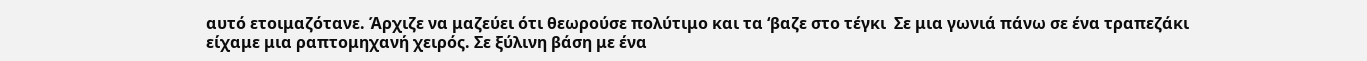αυτό ετοιμαζότανε. Άρχιζε να μαζεύει ότι θεωρούσε πολύτιμο και τα ‘βαζε στο τέγκι  Σε μια γωνιά πάνω σε ένα τραπεζάκι είχαμε μια ραπτομηχανή χειρός. Σε ξύλινη βάση με ένα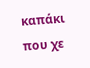καπάκι που χε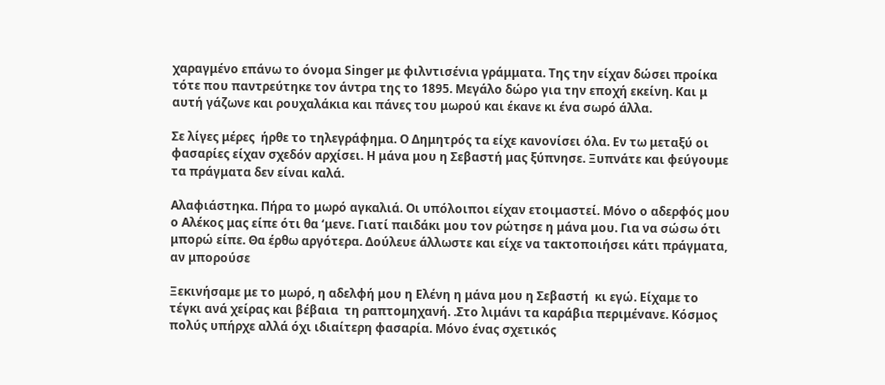χαραγμένο επάνω το όνομα Singer με φιλντισένια γράμματα. Της την είχαν δώσει προίκα τότε που παντρεύτηκε τον άντρα της το 1895. Μεγάλο δώρο για την εποχή εκείνη. Και μ αυτή γάζωνε και ρουχαλάκια και πάνες του μωρού και έκανε κι ένα σωρό άλλα.

Σε λίγες μέρες  ήρθε το τηλεγράφημα. Ο Δημητρός τα είχε κανονίσει όλα. Εν τω μεταξύ οι φασαρίες είχαν σχεδόν αρχίσει. Η μάνα μου η Σεβαστή μας ξύπνησε. Ξυπνάτε και φεύγουμε τα πράγματα δεν είναι καλά.

Αλαφιάστηκα. Πήρα το μωρό αγκαλιά. Οι υπόλοιποι είχαν ετοιμαστεί. Μόνο ο αδερφός μου ο Αλέκος μας είπε ότι θα ‘μενε. Γιατί παιδάκι μου τον ρώτησε η μάνα μου. Για να σώσω ότι μπορώ είπε. Θα έρθω αργότερα. Δούλευε άλλωστε και είχε να τακτοποιήσει κάτι πράγματα, αν μπορούσε

Ξεκινήσαμε με το μωρό, η αδελφή μου η Ελένη η μάνα μου η Σεβαστή  κι εγώ. Είχαμε το  τέγκι ανά χείρας και βέβαια  τη ραπτομηχανή. .Στο λιμάνι τα καράβια περιμένανε. Κόσμος πολύς υπήρχε αλλά όχι ιδιαίτερη φασαρία. Μόνο ένας σχετικός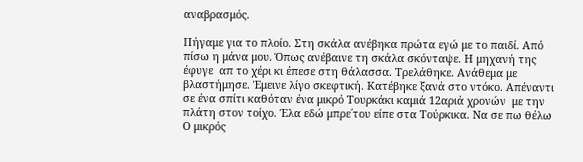αναβρασμός.

Πήγαμε για το πλοίο. Στη σκάλα ανέβηκα πρώτα εγώ με το παιδί. Από πίσω η μάνα μου. Όπως ανέβαινε τη σκάλα σκόνταψε. Η μηχανή της έφυγε  απ το χέρι κι έπεσε στη θάλασσα. Τρελάθηκε. Ανάθεμα με βλαστήμησε. Έμεινε λίγο σκεφτική. Κατέβηκε ξανά στο ντόκο. Απέναντι σε ένα σπίτι καθόταν ένα μικρό Τουρκάκι καμιά 12αριά χρονών  με την πλάτη στον τοίχο. Έλα εδώ μπρε΄του είπε στα Τούρκικα. Να σε πω θέλω   Ο μικρός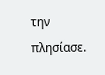την πλησίασε.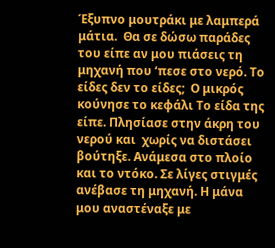Έξυπνο μουτράκι με λαμπερά μάτια.  Θα σε δώσω παράδες του είπε αν μου πιάσεις τη μηχανή που ‘πεσε στο νερό. Το είδες δεν το είδες;  Ο μικρός κούνησε το κεφάλι Το είδα της είπε. Πλησίασε στην άκρη του νερού και  χωρίς να διστάσει βούτηξε. Ανάμεσα στο πλοίο και το ντόκο. Σε λίγες στιγμές ανέβασε τη μηχανή. Η μάνα μου αναστέναξε με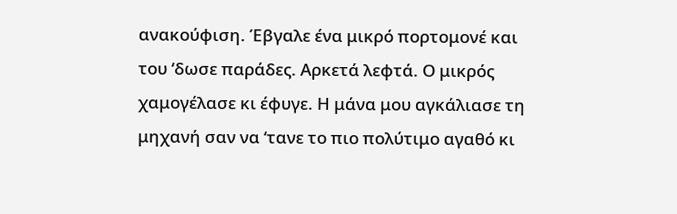ανακούφιση. Έβγαλε ένα μικρό πορτομονέ και του ‘δωσε παράδες. Αρκετά λεφτά. Ο μικρός χαμογέλασε κι έφυγε. Η μάνα μου αγκάλιασε τη μηχανή σαν να ‘τανε το πιο πολύτιμο αγαθό κι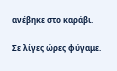ανέβηκε στο καράβι.

Σε λίγες ώρες φύγαμε.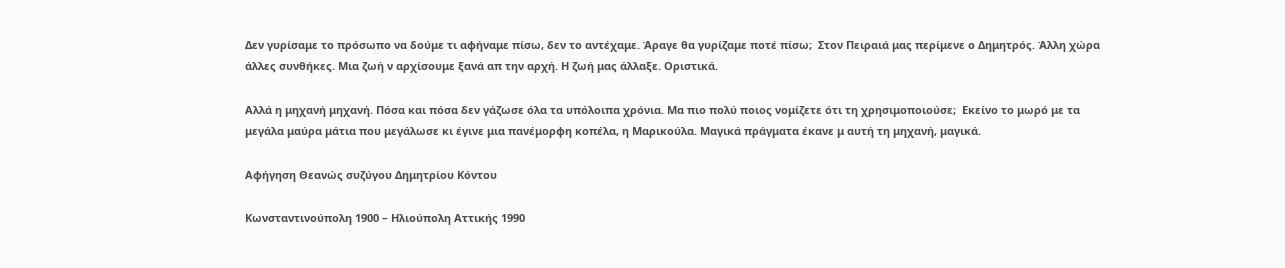Δεν γυρίσαμε το πρόσωπο να δούμε τι αφήναμε πίσω, δεν το αντέχαμε. Άραγε θα γυρίζαμε ποτέ πίσω;  Στον Πειραιά μας περίμενε ο Δημητρός. Άλλη χώρα άλλες συνθήκες. Μια ζωή ν αρχίσουμε ξανά απ την αρχή. Η ζωή μας άλλαξε. Οριστικά.

Αλλά η μηχανή μηχανή. Πόσα και πόσα δεν γάζωσε όλα τα υπόλοιπα χρόνια. Μα πιο πολύ ποιος νομίζετε ότι τη χρησιμοποιούσε;  Eκείνο το μωρό με τα μεγάλα μαύρα μάτια που μεγάλωσε κι έγινε μια πανέμορφη κοπέλα, η Μαρικούλα. Μαγικά πράγματα έκανε μ αυτή τη μηχανή, μαγικά.

Αφήγηση Θεανώς συζύγου Δημητρίου Κόντου

Κωνσταντινούπολη 1900 – Ηλιούπολη Αττικής 1990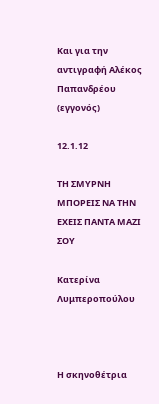Και για την αντιγραφή Αλέκος Παπανδρέου (εγγονός)

12.1.12

ΤΗ ΣΜΥΡΝΗ ΜΠΟΡΕΙΣ ΝΑ ΤΗΝ ΕΧΕΙΣ ΠΑΝΤΑ ΜΑΖΙ ΣΟΥ

Κατερίνα Λυμπεροπούλου



Η σκηνοθέτρια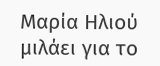Μαρία Ηλιού µιλάει για το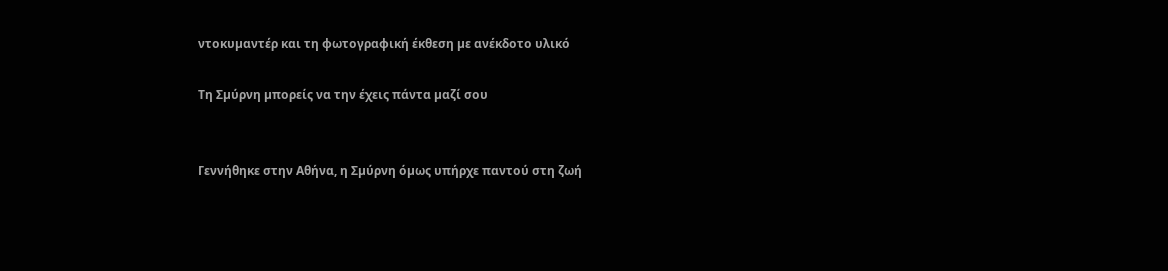ντοκυµαντέρ και τη φωτογραφική έκθεση µε ανέκδοτο υλικό

Τη Σµύρνη µπορείς να την έχεις πάντα µαζί σου


Γεννήθηκε στην Αθήνα, η Σµύρνη όµως υπήρχε παντού στη ζωή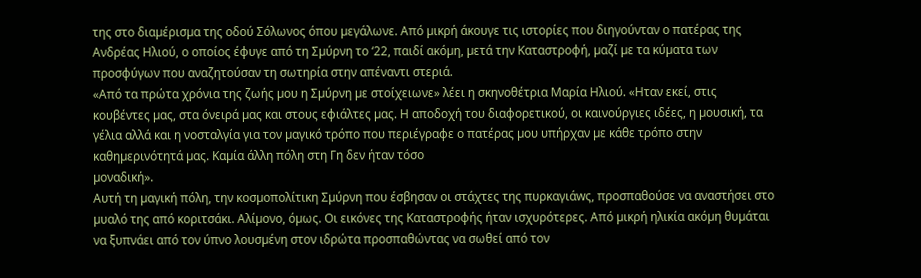της στο διαµέρισµα της οδού Σόλωνος όπου µεγάλωνε. Από µικρή άκουγε τις ιστορίες που διηγούνταν ο πατέρας της Ανδρέας Ηλιού, ο οποίος έφυγε από τη Σµύρνη το ‘22, παιδί ακόµη, µετά την Καταστροφή, µαζί µε τα κύµατα των προσφύγων που αναζητούσαν τη σωτηρία στην απέναντι στεριά.
«Από τα πρώτα χρόνια της ζωής µου η Σµύρνη µε στοίχειωνε» λέει η σκηνοθέτρια Μαρία Ηλιού. «Ηταν εκεί, στις κουβέντες µας, στα όνειρά µας και στους εφιάλτες µας. Η αποδοχή του διαφορετικού, οι καινούργιες ιδέες, η µουσική, τα γέλια αλλά και η νοσταλγία για τον µαγικό τρόπο που περιέγραφε ο πατέρας µου υπήρχαν µε κάθε τρόπο στην καθηµερινότητά µας. Καµία άλλη πόλη στη Γη δεν ήταν τόσο
µοναδική».
Αυτή τη µαγική πόλη, την κοσµοπολίτικη Σµύρνη που έσβησαν οι στάχτες της πυρκαγιάwς, προσπαθούσε να αναστήσει στο µυαλό της από κοριτσάκι. Αλίµονο, όµως. Οι εικόνες της Καταστροφής ήταν ισχυρότερες. Από µικρή ηλικία ακόµη θυµάται να ξυπνάει από τον ύπνο λουσµένη στον ιδρώτα προσπαθώντας να σωθεί από τον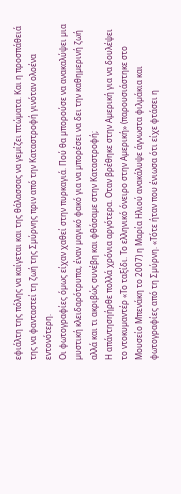εφιάλτη της πόλης να καίγεται και της θάλασσας να γεµίζει πτώµατα. Και η προσπάθειά της να φανταστεί τη ζωή της Σµύρνης πριν από την Καταστροφή γινόταν ολοένα εντονότερη.
Οι φωτογραφίες όµως είχαν χαθεί στην πυρκαγιά. Πού θα µπορούσε να ανακαλύψει µια µυστική κλειδαρότρυπα, έναν µαγικό φακό για να µπορέσει να δει την καθηµερινή ζωή αλλά και τι ακριβώς συνέβη και φθάσαµε στην Καταστροφή;
Η απάντησηήρθε πολλά χρόνια αργότερα. Οταν βρέθηκε στην Αµερική για να δουλέψει το ντοκυµαντέρ «Το ταξίδι. Το ελληνικό όνειρο στην Αµερική» (παρουσιάστηκε στο Μουσείο Μπενάκη το 2007) η Μαρία Ηλιού ανακάλυψε άγνωστα φιλµάκια και φωτογραφίες από τη Σµύρνη. «Τότε ήταν που ένιωσα ότι είχε φτάσει η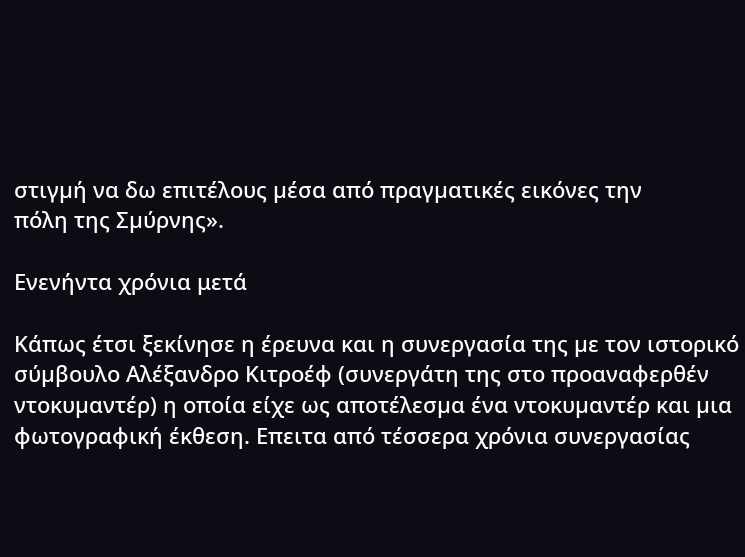στιγµή να δω επιτέλους µέσα από πραγµατικές εικόνες την
πόλη της Σµύρνης».

Ενενήντα χρόνια μετά

Κάπως έτσι ξεκίνησε η έρευνα και η συνεργασία της µε τον ιστορικό σύµβουλο Αλέξανδρο Κιτροέφ (συνεργάτη της στο προαναφερθέν ντοκυµαντέρ) η οποία είχε ως αποτέλεσµα ένα ντοκυµαντέρ και µια φωτογραφική έκθεση. Επειτα από τέσσερα χρόνια συνεργασίας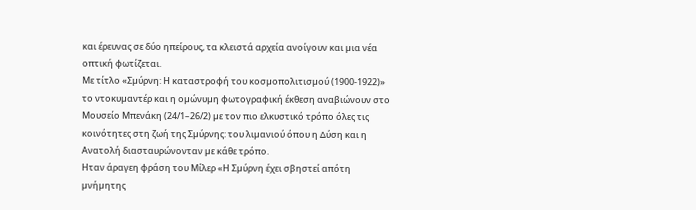και έρευνας σε δύο ηπείρους, τα κλειστά αρχεία ανοίγουν και µια νέα οπτική φωτίζεται.
Με τίτλο «Σµύρνη: Η καταστροφή του κοσµοπολιτισµού (1900-1922)» το ντοκυµαντέρ και η οµώνυµη φωτογραφική έκθεση αναβιώνουν στο Μουσείο Μπενάκη (24/1–26/2) µε τον πιο ελκυστικό τρόπο όλες τις κοινότητες στη ζωή της Σµύρνης: του λιµανιού όπου η ∆ύση και η Ανατολή διασταυρώνονταν µε κάθε τρόπο.
Ηταν άραγεη φράση του Mίλερ «Η Σµύρνη έχει σβηστεί απότη µνήµητης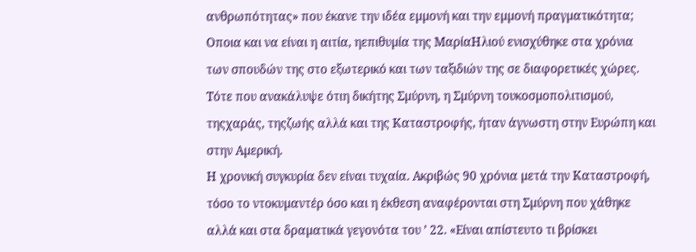ανθρωπότητας» που έκανε την ιδέα εµµονή και την εµµονή πραγµατικότητα; Οποια και να είναι η αιτία, ηεπιθυµία της ΜαρίαΗλιού ενισχύθηκε στα χρόνια των σπουδών της στο εξωτερικό και των ταξιδιών της σε διαφορετικές χώρες. Τότε που ανακάλυψε ότιη δικήτης Σµύρνη, η Σµύρνη τουκοσµοπολιτισµού, τηςχαράς, τηςζωής αλλά και της Καταστροφής, ήταν άγνωστη στην Ευρώπη και στην Αµερική.
Η χρονική συγκυρία δεν είναι τυχαία. Ακριβώς 90 χρόνια µετά την Καταστροφή, τόσο το ντοκυµαντέρ όσο και η έκθεση αναφέρονται στη Σµύρνη που χάθηκε αλλά και στα δραµατικά γεγονότα του ’ 22. «Είναι απίστευτο τι βρίσκει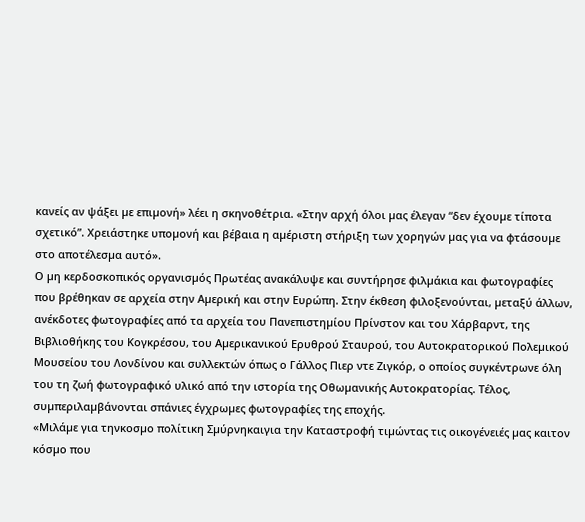κανείς αν ψάξει µε επιµονή» λέει η σκηνοθέτρια. «Στην αρχή όλοι µας έλεγαν “δεν έχουµε τίποτα σχετικό”. Χρειάστηκε υποµονή και βέβαια η αµέριστη στήριξη των χορηγών µας για να φτάσουµε
στο αποτέλεσµα αυτό».
Ο µη κερδοσκοπικός οργανισµός Πρωτέας ανακάλυψε και συντήρησε φιλµάκια και φωτογραφίες που βρέθηκαν σε αρχεία στην Αµερική και στην Ευρώπη. Στην έκθεση φιλοξενούνται, µεταξύ άλλων, ανέκδοτες φωτογραφίες από τα αρχεία του Πανεπιστηµίου Πρίνστον και του Χάρβαρντ, της Βιβλιοθήκης του Κογκρέσου, του Αµερικανικού Ερυθρού Σταυρού, του Αυτοκρατορικού Πολεµικού Μουσείου του Λονδίνου και συλλεκτών όπως ο Γάλλος Πιερ ντε Ζιγκόρ, ο οποίος συγκέντρωνε όλη του τη ζωή φωτογραφικό υλικό από την ιστορία της Οθωµανικής Αυτοκρατορίας. Τέλος, συµπεριλαµβάνονται σπάνιες έγχρωµες φωτογραφίες της εποχής.
«Μιλάµε για τηνκοσµο πολίτικη Σµύρνηκαιγια την Καταστροφή τιµώντας τις οικογένειές µας καιτον κόσµο που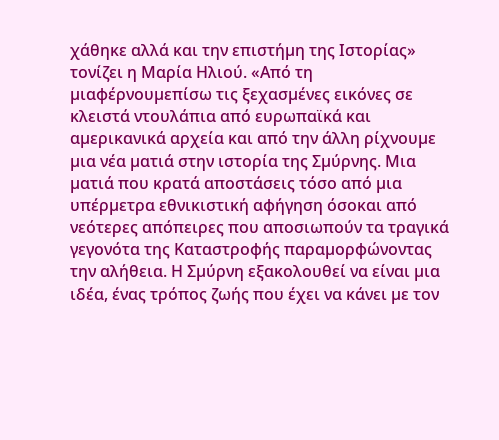χάθηκε αλλά και την επιστήµη της Ιστορίας» τονίζει η Μαρία Ηλιού. «Από τη µιαφέρνουµεπίσω τις ξεχασµένες εικόνες σε κλειστά ντουλάπια από ευρωπαϊκά και αµερικανικά αρχεία και από την άλλη ρίχνουµε µια νέα µατιά στην ιστορία της Σµύρνης. Μια µατιά που κρατά αποστάσεις τόσο από µια υπέρµετρα εθνικιστική αφήγηση όσοκαι από νεότερες απόπειρες που αποσιωπούν τα τραγικά γεγονότα της Καταστροφής παραµορφώνοντας την αλήθεια. Η Σµύρνη εξακολουθεί να είναι µια ιδέα, ένας τρόπος ζωής που έχει να κάνει µε τον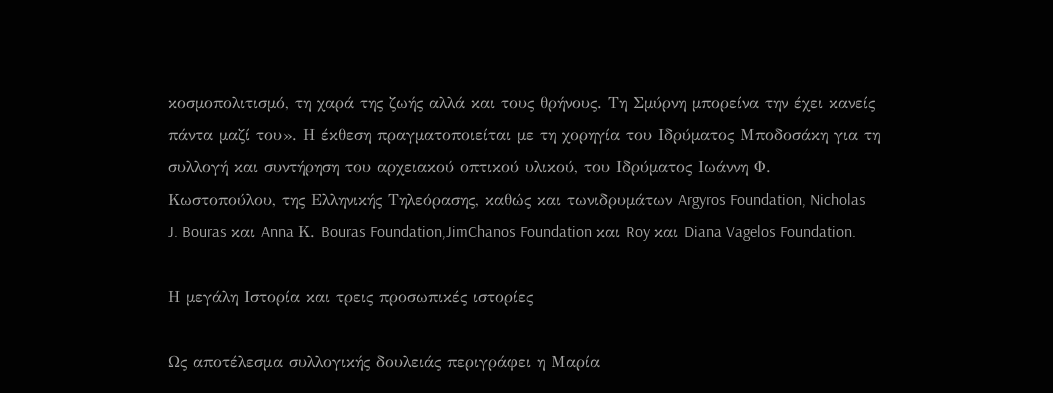κοσµοπολιτισµό, τη χαρά της ζωής αλλά και τους θρήνους. Τη Σµύρνη µπορείνα την έχει κανείς πάντα µαζί του». Η έκθεση πραγµατοποιείται µε τη χορηγία του Ιδρύµατος Μποδοσάκη για τη συλλογή και συντήρηση του αρχειακού οπτικού υλικού, του Ιδρύµατος Ιωάννη Φ. Κωστοπούλου, της Ελληνικής Τηλεόρασης, καθώς και τωνιδρυµάτων Argyros Foundation, Nicholas J. Bouras και Anna Κ. Bouras Foundation,JimChanos Foundation και Roy και Diana Vagelos Foundation.

Η µεγάλη Ιστορία και τρεις προσωπικές ιστορίες

Ως αποτέλεσμα συλλογικής δουλειάς περιγράφει η Μαρία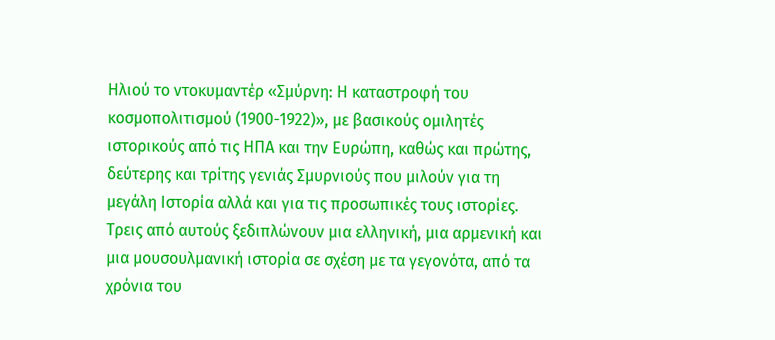Ηλιού το ντοκυμαντέρ «Σμύρνη: Η καταστροφή του κοσμοπολιτισμού (1900-1922)», με βασικούς ομιλητές ιστορικούς από τις ΗΠΑ και την Ευρώπη, καθώς και πρώτης, δεύτερης και τρίτης γενιάς Σμυρνιούς που μιλούν για τη μεγάλη Ιστορία αλλά και για τις προσωπικές τους ιστορίες.
Τρεις από αυτούς ξεδιπλώνουν μια ελληνική, μια αρμενική και μια μουσουλμανική ιστορία σε σχέση με τα γεγονότα, από τα χρόνια του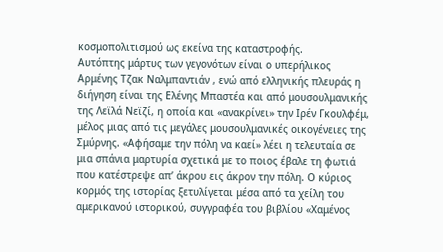κοσμοπολιτισμού ως εκείνα της καταστροφής.
Αυτόπτης μάρτυς των γεγονότων είναι ο υπερήλικος Αρμένης Τζακ Ναλμπαντιάν , ενώ από ελληνικής πλευράς η διήγηση είναι της Ελένης Μπαστέα και από μουσουλμανικής της Λεϊλά Νεϊζί, η οποία και «ανακρίνει» την Ιρέν Γκουλφέμ, μέλος μιας από τις μεγάλες μουσουλμανικές οικογένειες της Σμύρνης. «Αφήσαμε την πόλη να καεί» λέει η τελευταία σε μια σπάνια μαρτυρία σχετικά με το ποιος έβαλε τη φωτιά που κατέστρεψε απ’ άκρου εις άκρον την πόλη. Ο κύριος κορμός της ιστορίας ξετυλίγεται μέσα από τα χείλη του αμερικανού ιστορικού, συγγραφέα του βιβλίου «Χαμένος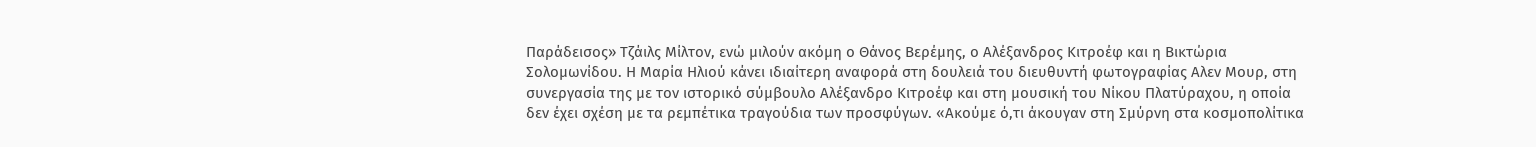Παράδεισος» Τζάιλς Μίλτον, ενώ μιλούν ακόμη ο Θάνος Βερέμης, ο Αλέξανδρος Κιτροέφ και η Βικτώρια Σολομωνίδου. Η Μαρία Ηλιού κάνει ιδιαίτερη αναφορά στη δουλειά του διευθυντή φωτογραφίας Αλεν Μουρ, στη συνεργασία της με τον ιστορικό σύμβουλο Αλέξανδρο Κιτροέφ και στη μουσική του Νίκου Πλατύραχου, η οποία δεν έχει σχέση με τα ρεμπέτικα τραγούδια των προσφύγων. «Ακούμε ό,τι άκουγαν στη Σμύρνη στα κοσμοπολίτικα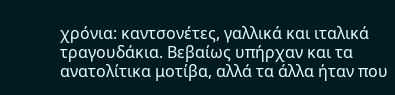χρόνια: καντσονέτες, γαλλικά και ιταλικά τραγουδάκια. Βεβαίως υπήρχαν και τα ανατολίτικα μοτίβα, αλλά τα άλλα ήταν που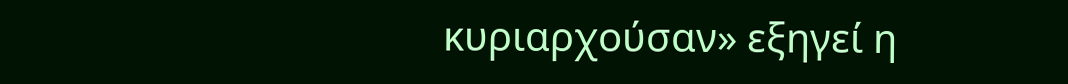κυριαρχούσαν» εξηγεί η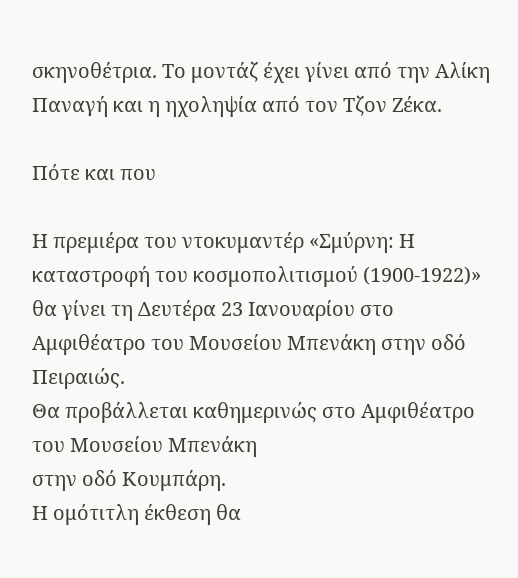σκηνοθέτρια. Το μοντάζ έχει γίνει από την Αλίκη Παναγή και η ηχοληψία από τον Τζον Ζέκα.

Πότε και που

Η πρεμιέρα του ντοκυμαντέρ «Σμύρνη: Η καταστροφή του κοσμοπολιτισμού (1900-1922)» θα γίνει τη Δευτέρα 23 Ιανουαρίου στο Αμφιθέατρο του Μουσείου Μπενάκη στην οδό Πειραιώς.
Θα προβάλλεται καθημερινώς στο Αμφιθέατρο του Μουσείου Μπενάκη
στην οδό Κουμπάρη.
Η ομότιτλη έκθεση θα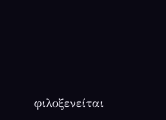φιλοξενείται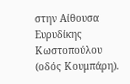στην Αίθουσα Ευρυδίκης Κωστοπούλου
(οδός Κουμπάρη).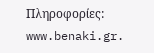Πληροφορίες:
www.benaki.gr.